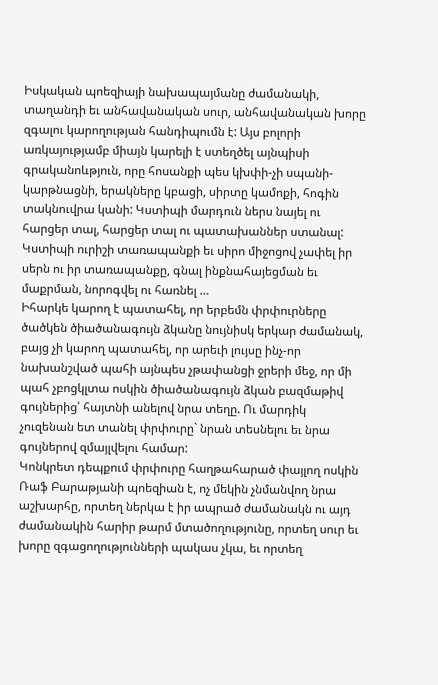Իսկական պոեզիայի նախապայմանը ժամանակի, տաղանդի եւ անհավանական սուր, անհավանական խորը զգալու կարողության հանդիպումն է: Այս բոլորի առկայությամբ միայն կարելի է ստեղծել այնպիսի գրականոևթյուն, որը հոսանքի պես կխփի-չի սպանի-կարթնացնի, երակները կբացի, սիրտը կամոքի, հոգին տակնուվրա կանի: Կստիպի մարդուն ներս նայել ու հարցեր տալ, հարցեր տալ ու պատախաններ ստանալ: Կստիպի ուրիշի տառապանքի եւ սիրո միջոցով չափել իր սերն ու իր տառապանքը, գնալ ինքնահայեցման եւ մաքրման, նորոգվել ու հառնել …
Իհարկե կարող է պատահել, որ երբեմն փրփուրները ծածկեն ծիածանագույն ձկանը նույնիսկ երկար ժամանակ, բայց չի կարող պատահել, որ արեւի լույսը ինչ-որ նախանշված պահի այնպես չթափանցի ջրերի մեջ, որ մի պահ չբոցկլտա ոսկին ծիածանագույն ձկան բազմաթիվ գույներից՝ հայտնի անելով նրա տեղը. Ու մարդիկ չուզենան ետ տանել փրփուրը` նրան տեսնելու եւ նրա գույներով զմայլվելու համար:
Կոնկրետ դեպքում փրփուրը հաղթահարած փայլող ոսկին Ռաֆ Բարաթյանի պոեզիան է, ոչ մեկին չնմանվող նրա աշխարհը, որտեղ ներկա է իր ապրած ժամանակն ու այդ ժամանակին հարիր թարմ մտածողությունը, որտեղ սուր եւ խորը զգացողությունների պակաս չկա, եւ որտեղ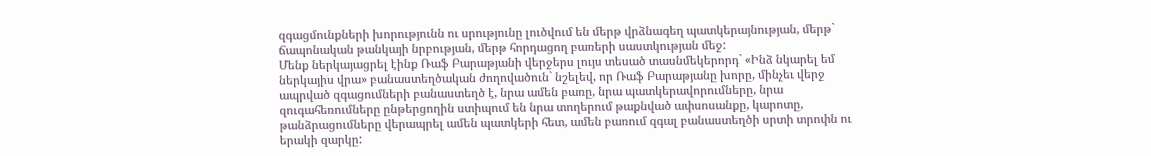զգացմունքների խորությունն ու սրությունը լուծվում են մերթ վրձնագեղ պատկերայնության, մերթ` ճապոնական թանկայի նրբության, մերթ հորդացող բառերի սաստկության մեջ:
Մենք ներկայացրել էինք Ռաֆ Բարաթյանի վերջերս լույս տեսած տասնմեկերորդ` «Ինձ նկարել եմ ներկայիս վրա» բանաստեղծական ժողովածուն` նշելեվ, որ Ռաֆ Բարաթյանը խորը, մինչեւ վերջ ապրված զգացումների բանաստեղծ է, նրա ամեն բառը, նրա պատկերավորումները, նրա զուգահեռումները ընթերցողին ստիպում են նրա տողերում թաքնված ափսոսանքը, կարոտը, թանձրացումները վերապրել ամեն պատկերի հետ, ամեն բառում զգալ բանաստեղծի սրտի տրոփն ու երակի զարկը: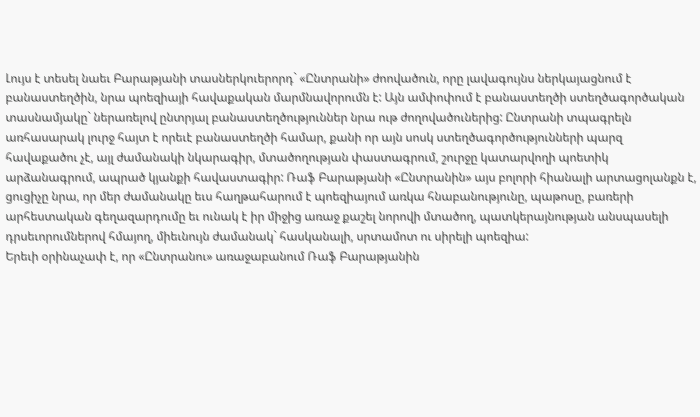Լույս է տեսել նաեւ Բարաթյանի տասներկուերորդ` «Ընտրանի» ժոովածուն, որը լավագույնս ներկայացնում է բանաստեղծին, նրա պոեզիայի հավաքական մարմնավորումն է: Այն ամփոփում է բանաստեղծի ստեղծագործական տասնամյակը` ներառելով ընտրյալ բանաստեղծություններ նրա ութ ժողովածուներից: Ընտրանի տպագրելն առհասարակ լուրջ հայտ է որեւէ բանաստեղծի համար, քանի որ այն սոսկ ստեղծագործությունների պարզ հավաքածու չէ, այլ ժամանակի նկարագիր, մտածողության փաստագրում, շուրջը կատարվողի պոետիկ արձանագրում, ապրած կյանքի հավաստագիր: Ռաֆ Բարաթյանի «Ընտրանին» այս բոլորի հիանալի արտացոլանքն է, ցուցիչը նրա, որ մեր ժամանակը եւս հաղթահարում է պոեզիայում առկա հնաբանությունը, պաթոսը, բառերի արհեստական գեղազարդումը եւ ունակ է իր միջից առաջ քաշել նորովի մտածող, պատկերայնության անսպասելի դրսեւորումներով հմայող, միեւնույն ժամանակ` հասկանալի, սրտամոտ ու սիրելի պոեզիա:
Երեւի օրինաչափ է, որ «Ընտրանու» առաջաբանում Ռաֆ Բարաթյանին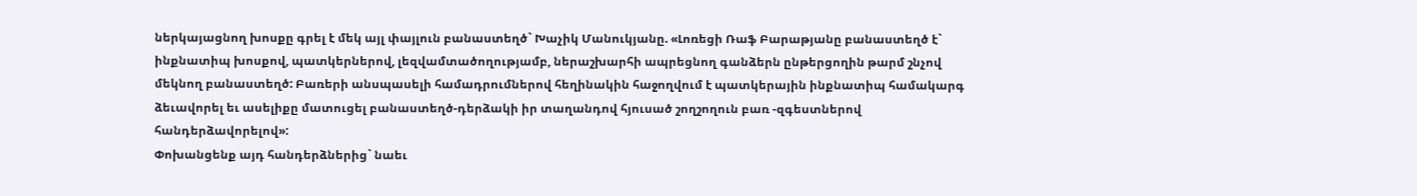ներկայացնող խոսքը գրել է մեկ այլ փայլուն բանաստեղծ` Խաչիկ Մանուկյանը. «Լոռեցի Ռաֆ Բարաթյանը բանաստեղծ է` ինքնատիպ խոսքով, պատկերներով, լեզվամտածողությամբ, ներաշխարհի ապրեցնող գանձերն ընթերցողին թարմ շնչով մեկնող բանաստեղծ: Բառերի անսպասելի համադրումներով հեղինակին հաջողվում է պատկերային ինքնատիպ համակարգ ձեւավորել եւ ասելիքը մատուցել բանաստեղծ-դերձակի իր տաղանդով հյուսած շողշողուն բառ -զգեստներով հանդերձավորելով»:
Փոխանցենք այդ հանդերձներից` նաեւ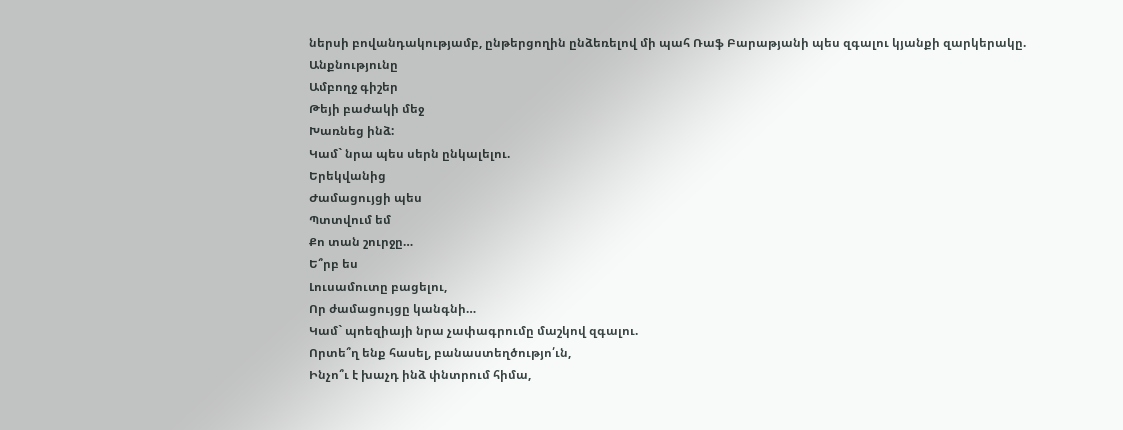ներսի բովանդակությամբ, ընթերցողին ընձեռելով մի պահ Ռաֆ Բարաթյանի պես զգալու կյանքի զարկերակը.
Անքնությունը
Ամբողջ գիշեր
Թեյի բաժակի մեջ
Խառնեց ինձ:
Կամ` նրա պես սերն ընկալելու.
Երեկվանից
Ժամացույցի պես
Պտտվում եմ
Քո տան շուրջը…
Ե՞րբ ես
Լուսամուտը բացելու,
Որ ժամացույցը կանգնի…
Կամ` պոեզիայի նրա չափագրումը մաշկով զգալու.
Որտե՞ղ ենք հասել, բանաստեղծությո՛ւն,
Ինչո՞ւ է խաչդ ինձ փնտրում հիմա,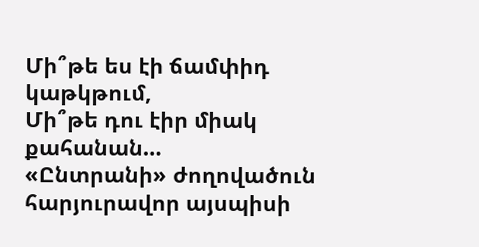Մի՞թե ես էի ճամփիդ կաթկթում,
Մի՞թե դու էիր միակ քահանան…
«Ընտրանի» ժողովածուն հարյուրավոր այսպիսի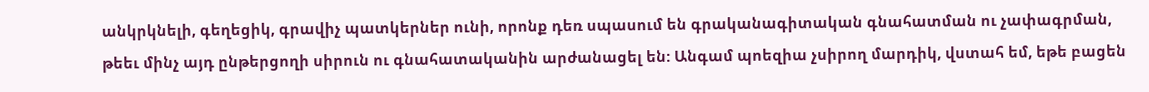անկրկնելի, գեղեցիկ, գրավիչ պատկերներ ունի, որոնք դեռ սպասում են գրականագիտական գնահատման ու չափագրման, թեեւ մինչ այդ ընթերցողի սիրուն ու գնահատականին արժանացել են: Անգամ պոեզիա չսիրող մարդիկ, վստահ եմ, եթե բացեն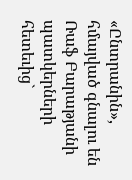«Ընտրանին», հմայված գնալու են Ռաֆ Բարաթյանի պատկերների հետեւից`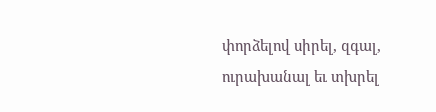փորձելով սիրել, զգալ, ուրախանալ եւ տխրել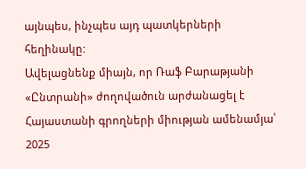այնպես, ինչպես այդ պատկերների հեղինակը:
Ավելացնենք միայն, որ Ռաֆ Բարաթյանի «Ընտրանի» ժողովածուն արժանացել է Հայաստանի գրողների միության ամենամյա՝ 2025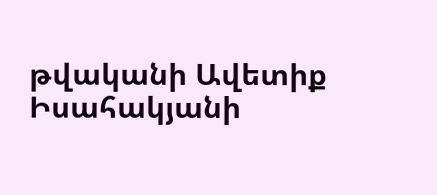թվականի Ավետիք Իսահակյանի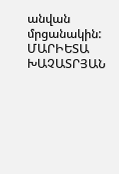անվան մրցանակին:
ՄԱՐԻԵՏԱ ԽԱՉԱՏՐՅԱՆ